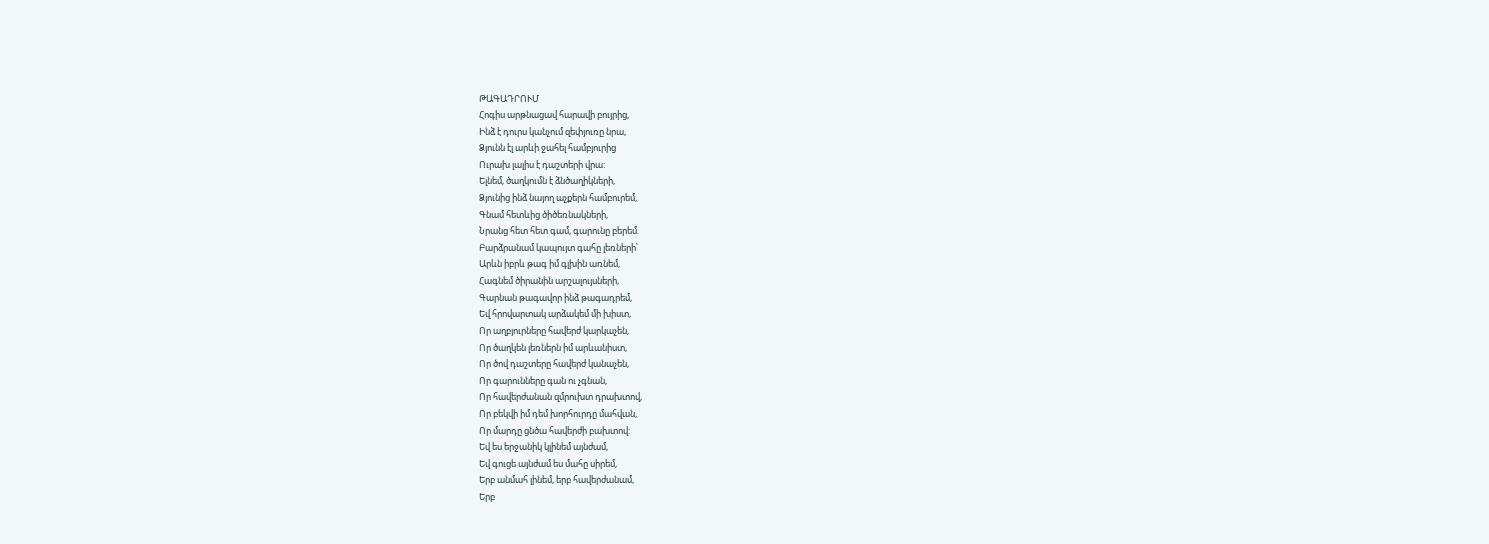ԹԱԳԱԴՐՈՒՄ
Հոգիս արթնացավ հարավի բույրից,
Ինձ է դուրս կանչում զեփյուռը նրա,
Ձյունն էլ արևի ջահել համբյուրից
Ուրախ լալիս է դաշտերի վրա:
Ելնեմ, ծաղկումն է ձնծաղիկների,
Ձյունից ինձ նայող աչքերն համբուրեմ,
Գնամ հետևից ծիծեռնակների,
Նրանց հետ հետ գամ, գարունը բերեմ.
Բարձրանամ կապույտ գահը լեռների՝
Արևն իբրև թագ իմ գլխին առնեմ,
Հագնեմ ծիրանին արշալույսների,
Գարնան թագավոր ինձ թագադրեմ,
Եվ հրովարտակ արձակեմ մի խիստ,
Որ աղբյուրները հավերժ կարկաչեն,
Որ ծաղկեն լեռներն իմ արևանիստ,
Որ ծով դաշտերը հավերժ կանաչեն,
Որ գարունները գան ու չգնան,
Որ հավերժանան զմրուխտ դրախտով,
Որ բեկվի իմ դեմ խորհուրդը մահվան,
Որ մարդը ցնծա հավերժի բախտով:
Եվ ես երջանիկ կլինեմ այնժամ,
Եվ գուցե այնժամ ես մահը սիրեմ,
Երբ անմահ լինեմ, երբ հավերժանամ,
Երբ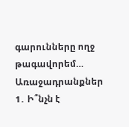գարունները ողջ թագավորեմ…
Առաջադրանքներ
1․ Ի՞նչն է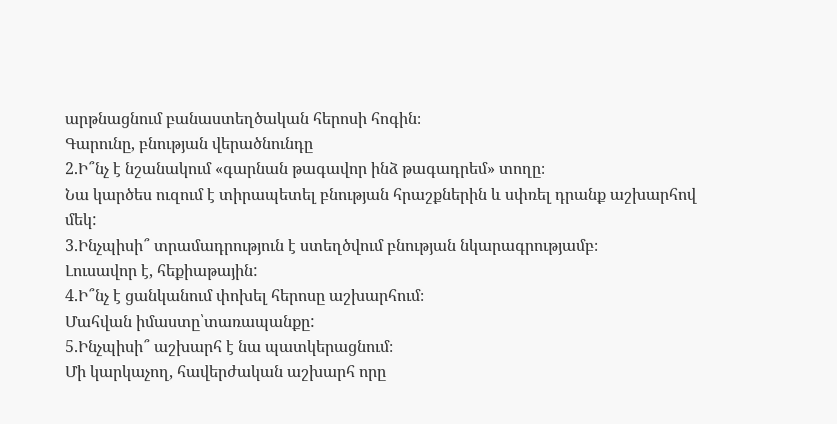արթնացնում բանաստեղծական հերոսի հոգին։
Գարունը, բնության վերածնունդը
2.Ի՞նչ է նշանակում «գարնան թագավոր ինձ թագադրեմ» տողը։
Նա կարծես ուզում է տիրապետել բնության հրաշքներին և սփռել դրանք աշխարհով մեկ:
3.Ինչպիսի՞ տրամադրություն է ստեղծվում բնության նկարագրությամբ։
Լուսավոր է, հեքիաթային:
4.Ի՞նչ է ցանկանում փոխել հերոսը աշխարհում։
Մահվան իմաստը՝տառապանքը:
5.Ինչպիսի՞ աշխարհ է նա պատկերացնում։
Մի կարկաչող, հավերժական աշխարհ որը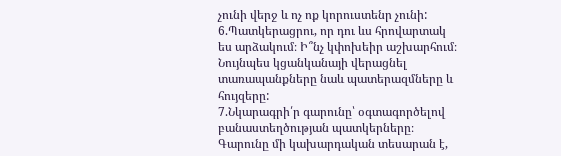չունի վերջ և ոչ ոք կորուստենր չունի:
6.Պատկերացրու, որ դու ևս հրովարտակ ես արձակում։ Ի՞նչ կփոխեիր աշխարհում։
Նույնպես կցանկանայի վերացնել տառապանքները նաև պատերազմները և հույզերը:
7.Նկարագրի՛ր գարունը՝ օգտագործելով բանաստեղծության պատկերները։
Գարունը մի կախարդական տեսարան է,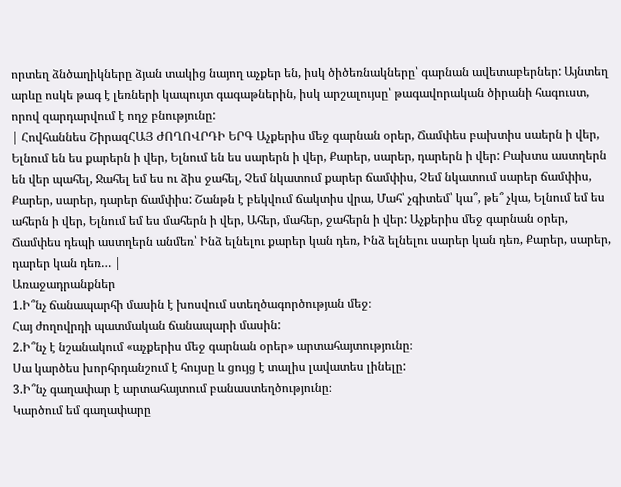որտեղ ձնծաղիկները ձյան տակից նայող աչքեր են, իսկ ծիծեռնակները՝ գարնան ավետաբերներ: Այնտեղ արևը ոսկե թագ է լեռների կապույտ գագաթներին, իսկ արշալույսը՝ թագավորական ծիրանի հագուստ, որով զարդարվում է ողջ բնությունը:
| Հովհաննես ՇիրազՀԱՅ ԺՈՂՈՎՐԴԻ ԵՐԳ Աչքերիս մեջ գարնան օրեր, Ճամփես բախտիս սաերն ի վեր, Ելնում են ես քարերն ի վեր, Ելնում են ես սարերն ի վեր, Քարեր, սարեր, դարերն ի վեր: Բախտս աստղերն են վեր պահել, Ջահել եմ ես ու ձիս ջահել, Չեմ նկատում քարեր ճամփիս, Չեմ նկատում սարեր ճամփիս, Քարեր, սարեր, դարեր ճամփիս: Շանթն է բեկվում ճակտիս վրա, Մահ՝ չգիտեմ՝ կա՞, թե՞ չկա, Ելնում եմ ես ահերն ի վեր, Ելնում եմ ես մահերն ի վեր, Ահեր, մահեր, ջահերն ի վեր: Աչքերիս մեջ գարնան օրեր, Ճամփես դեպի աստղերն անմեռ՝ Ինձ ելնելու քարեր կան դեռ, Ինձ ելնելու սարեր կան դեռ, Քարեր, սարեր, դարեր կան դեռ… |
Առաջադրանքներ
1.Ի՞նչ ճանապարհի մասին է խոսվում ստեղծագործության մեջ։
Հայ ժողովրդի պատմական ճանապարի մասին:
2.Ի՞նչ է նշանակում «աչքերիս մեջ գարնան օրեր» արտահայտությունը։
Սա կարծես խորհրդանշում է հույսը և ցույց է տալիս լավատես լինելը:
3.Ի՞նչ գաղափար է արտահայտում բանաստեղծությունը։
Կարծում եմ գաղափարը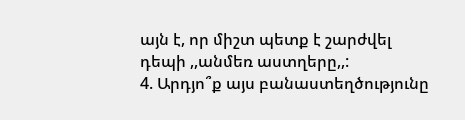այն է, որ միշտ պետք է շարժվել դեպի ,,անմեռ աստղերը,,:
4. Արդյո՞ք այս բանաստեղծությունը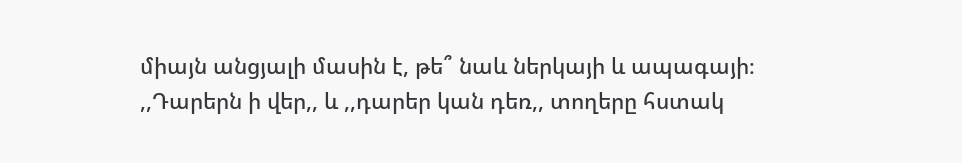միայն անցյալի մասին է, թե՞ նաև ներկայի և ապագայի։
,,Դարերն ի վեր,, և ,,դարեր կան դեռ,, տողերը հստակ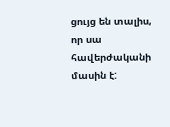ցույց են տալիս, որ սա հավերժականի մասին է: